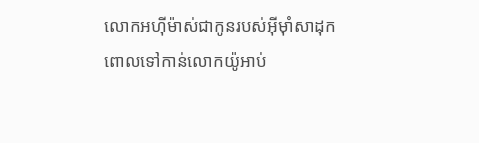លោកអហ៊ីម៉ាស់ជាកូនរបស់អ៊ីមុាំសាដុក ពោលទៅកាន់លោកយ៉ូអាប់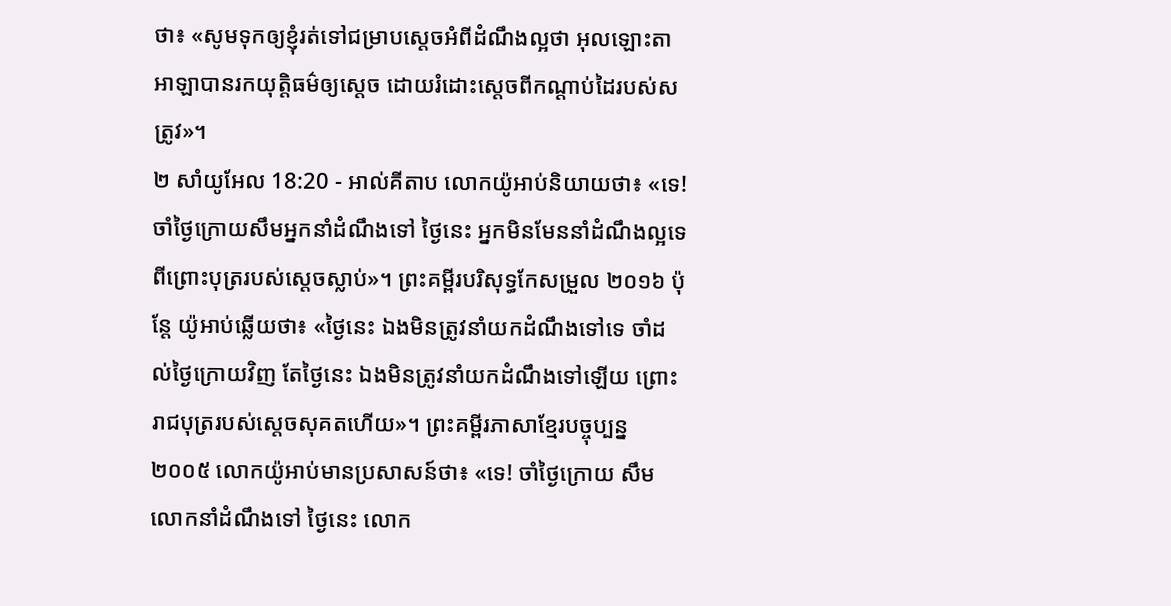ថា៖ «សូមទុកឲ្យខ្ញុំរត់ទៅជម្រាបស្តេចអំពីដំណឹងល្អថា អុលឡោះតាអាឡាបានរកយុត្តិធម៌ឲ្យស្តេច ដោយរំដោះស្តេចពីកណ្តាប់ដៃរបស់សត្រូវ»។
២ សាំយូអែល 18:20 - អាល់គីតាប លោកយ៉ូអាប់និយាយថា៖ «ទេ! ចាំថ្ងៃក្រោយសឹមអ្នកនាំដំណឹងទៅ ថ្ងៃនេះ អ្នកមិនមែននាំដំណឹងល្អទេ ពីព្រោះបុត្ររបស់ស្តេចស្លាប់»។ ព្រះគម្ពីរបរិសុទ្ធកែសម្រួល ២០១៦ ប៉ុន្តែ យ៉ូអាប់ឆ្លើយថា៖ «ថ្ងៃនេះ ឯងមិនត្រូវនាំយកដំណឹងទៅទេ ចាំដល់ថ្ងៃក្រោយវិញ តែថ្ងៃនេះ ឯងមិនត្រូវនាំយកដំណឹងទៅឡើយ ព្រោះរាជបុត្ររបស់ស្តេចសុគតហើយ»។ ព្រះគម្ពីរភាសាខ្មែរបច្ចុប្បន្ន ២០០៥ លោកយ៉ូអាប់មានប្រសាសន៍ថា៖ «ទេ! ចាំថ្ងៃក្រោយ សឹមលោកនាំដំណឹងទៅ ថ្ងៃនេះ លោក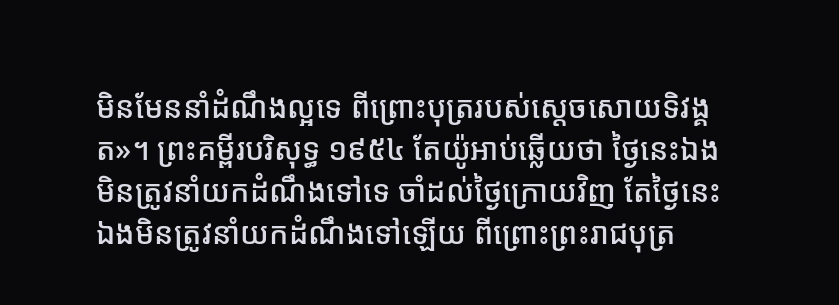មិនមែននាំដំណឹងល្អទេ ពីព្រោះបុត្ររបស់ស្ដេចសោយទិវង្គត»។ ព្រះគម្ពីរបរិសុទ្ធ ១៩៥៤ តែយ៉ូអាប់ឆ្លើយថា ថ្ងៃនេះឯងមិនត្រូវនាំយកដំណឹងទៅទេ ចាំដល់ថ្ងៃក្រោយវិញ តែថ្ងៃនេះឯងមិនត្រូវនាំយកដំណឹងទៅឡើយ ពីព្រោះព្រះរាជបុត្រ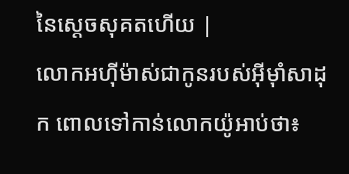នៃស្តេចសុគតហើយ |
លោកអហ៊ីម៉ាស់ជាកូនរបស់អ៊ីមុាំសាដុក ពោលទៅកាន់លោកយ៉ូអាប់ថា៖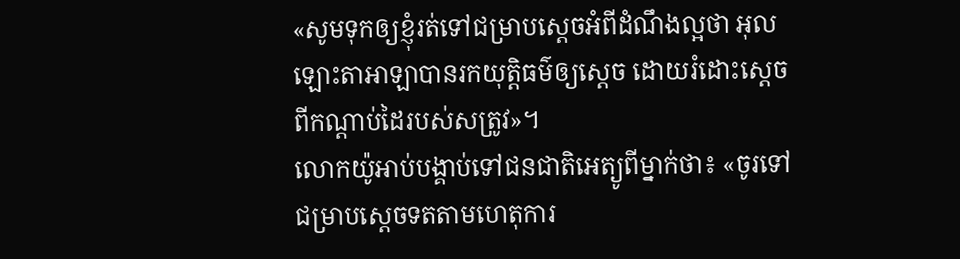«សូមទុកឲ្យខ្ញុំរត់ទៅជម្រាបស្តេចអំពីដំណឹងល្អថា អុលឡោះតាអាឡាបានរកយុត្តិធម៌ឲ្យស្តេច ដោយរំដោះស្តេចពីកណ្តាប់ដៃរបស់សត្រូវ»។
លោកយ៉ូអាប់បង្គាប់ទៅជនជាតិអេត្យូពីម្នាក់ថា៖ «ចូរទៅជម្រាបស្តេចទតតាមហេតុការ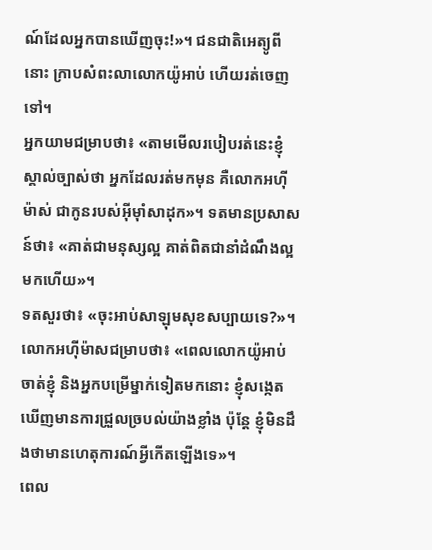ណ៍ដែលអ្នកបានឃើញចុះ!»។ ជនជាតិអេត្យូពីនោះ ក្រាបសំពះលាលោកយ៉ូអាប់ ហើយរត់ចេញទៅ។
អ្នកយាមជម្រាបថា៖ «តាមមើលរបៀបរត់នេះខ្ញុំស្គាល់ច្បាស់ថា អ្នកដែលរត់មកមុន គឺលោកអហ៊ីម៉ាស់ ជាកូនរបស់អ៊ីមុាំសាដុក»។ ទតមានប្រសាសន៍ថា៖ «គាត់ជាមនុស្សល្អ គាត់ពិតជានាំដំណឹងល្អមកហើយ»។
ទតសួរថា៖ «ចុះអាប់សាឡុមសុខសប្បាយទេ?»។ លោកអហ៊ីម៉ាសជម្រាបថា៖ «ពេលលោកយ៉ូអាប់ចាត់ខ្ញុំ និងអ្នកបម្រើម្នាក់ទៀតមកនោះ ខ្ញុំសង្កេតឃើញមានការជ្រួលច្របល់យ៉ាងខ្លាំង ប៉ុន្តែ ខ្ញុំមិនដឹងថាមានហេតុការណ៍អ្វីកើតឡើងទេ»។
ពេល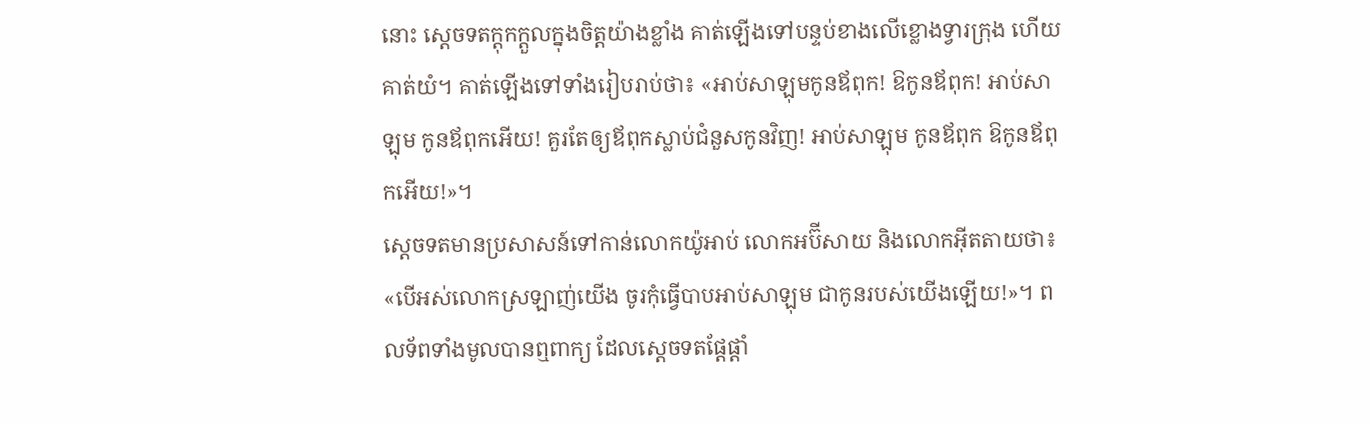នោះ ស្តេចទតក្តុកក្តួលក្នុងចិត្តយ៉ាងខ្លាំង គាត់ឡើងទៅបន្ទប់ខាងលើខ្លោងទ្វារក្រុង ហើយគាត់យំ។ គាត់ឡើងទៅទាំងរៀបរាប់ថា៖ «អាប់សាឡុមកូនឪពុក! ឱកូនឪពុក! អាប់សាឡុម កូនឪពុកអើយ! គួរតែឲ្យឪពុកស្លាប់ជំនួសកូនវិញ! អាប់សាឡុម កូនឪពុក ឱកូនឪពុកអើយ!»។
ស្តេចទតមានប្រសាសន៍ទៅកាន់លោកយ៉ូអាប់ លោកអប៊ីសាយ និងលោកអ៊ីតតាយថា៖ «បើអស់លោកស្រឡាញ់យើង ចូរកុំធ្វើបាបអាប់សាឡុម ជាកូនរបស់យើងឡើយ!»។ ពលទ័ពទាំងមូលបានឮពាក្យ ដែលស្តេចទតផ្តែផ្តាំ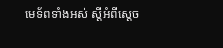មេទ័ពទាំងអស់ ស្តីអំពីស្តេច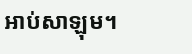អាប់សាឡុម។